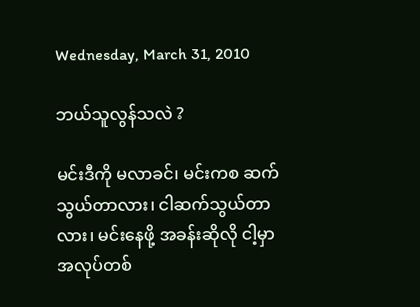Wednesday, March 31, 2010

ဘယ်သူလွန်သလဲ ?

မင်းဒီကို မလာခင်၊ မင်းကစ ဆက်သွယ်တာလား၊ ငါဆက်သွယ်တာလား၊ မင်းနေဖို့ အခန်းဆိုလို ငါ့မှာ အလုပ်တစ်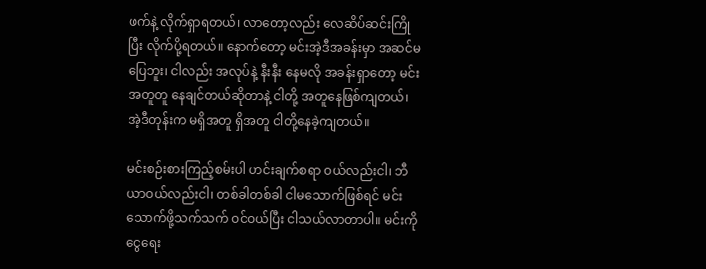ဖက်နဲ့ လိုက်ရှာရတယ်၊ လာတော့လည်း လေဆိပ်ဆင်းကြိုပြီး လိုက်ပို့ရတယ်။ နောက်တော့ မင်းအဲ့ဒီအခန်းမှာ အဆင်မပြေဘူး၊ ငါလည်း အလုပ်နဲ့ နီးနီး နေမလို အခန်းရှာတော့ မင်းအတူတူ နေချင်တယ်ဆိုတာနဲ့ ငါတို့ အတူနေဖြစ်ကျတယ်၊ အဲ့ဒီတုန်းက မရှိအတူ ရှိအတူ ငါတို့နေခဲ့ကျတယ်။

မင်းစဉ်းစားကြည့်စမ်းပါ ဟင်းချက်စရာ ဝယ်လည်းငါ၊ ဘီယာဝယ်လည်းငါ၊ တစ်ခါတစ်ခါ ငါမသောက်ဖြစ်ရင် မင်းသောက်ဖို့သက်သက် ဝင်ဝယ်ပြီး ငါသယ်လာတာပါ။ မင်းကို ငွေရေး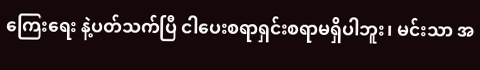ကြေးရေး နဲ့ပတ်သက်ပြီ ငါပေးစရာရှင်းစရာမရှိပါဘူး၊ မင်းသာ အ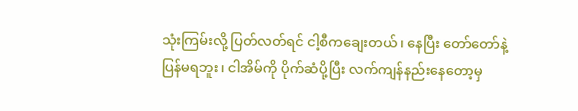သုံးကြမ်းလို့ ပြတ်လတ်ရင် ငါ့စီကချေးတယ်၊ နေပြီး တော်တော်နဲ့ ပြန်မရဘူး၊ ငါအိမ်ကို ပိုက်ဆံပို့ပြီး လက်ကျန်နည်းနေတော့မှ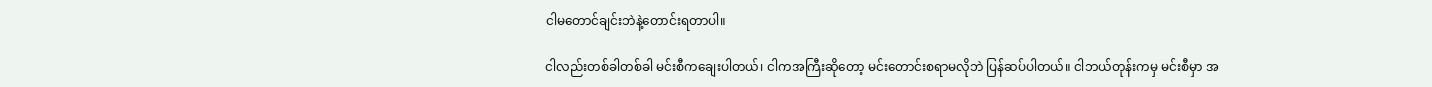ငါမတောင်ချင်းဘဲနဲ့တောင်းရတာပါ။

ငါလည်းတစ်ခါတစ်ခါ မင်းစီကချေးပါတယ်၊ ငါကအကြီးဆိုတော့ မင်းတောင်းစရာမလိုဘဲ ပြန်ဆပ်ပါတယ်။ ငါဘယ်တုန်းကမှ မင်းစီမှာ အ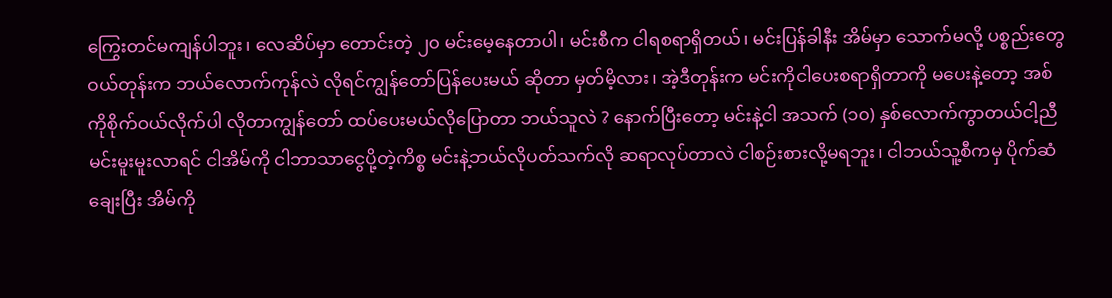ကြွေးတင်မကျန်ပါဘူး၊ လေဆိပ်မှာ တောင်းတဲ့ ၂၀ မင်းမေ့နေတာပါ၊ မင်းစီက ငါရစရာရှိတယ်၊ မင်းပြန်ခါနီး အိမ်မှာ သောက်မလို့ ပစ္စည်းတွေ ဝယ်တုန်းက ဘယ်လောက်ကုန်လဲ လိုရင်ကျွန်တော်ပြန်ပေးမယ် ဆိုတာ မှတ်မိ့လား၊ အဲ့ဒီတုန်းက မင်းကိုငါပေးစရာရှိတာကို မပေးနဲ့တော့ အစ်ကိုစိုက်ဝယ်လိုက်ပါ လိုတာကျွန်တော် ထပ်ပေးမယ်လိုပြောတာ ဘယ်သူလဲ ? နောက်ပြီးတော့ မင်းနဲ့ငါ အသက် (၁၀) နှစ်လောက်ကွာတယ်ငါ့ညီ မင်းမူးမူးလာရင် ငါအိမ်ကို ငါဘာသာငွေပို့တဲ့ကိစ္စ မင်းနဲ့ဘယ်လိုပတ်သက်လို ဆရာလုပ်တာလဲ ငါစဉ်းစားလို့မရဘူး၊ ငါဘယ်သူ့စီကမှ ပိုက်ဆံချေးပြီး အိမ်ကို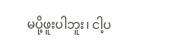မပို့ဖူးပါဘူး၊ ငါ့ပ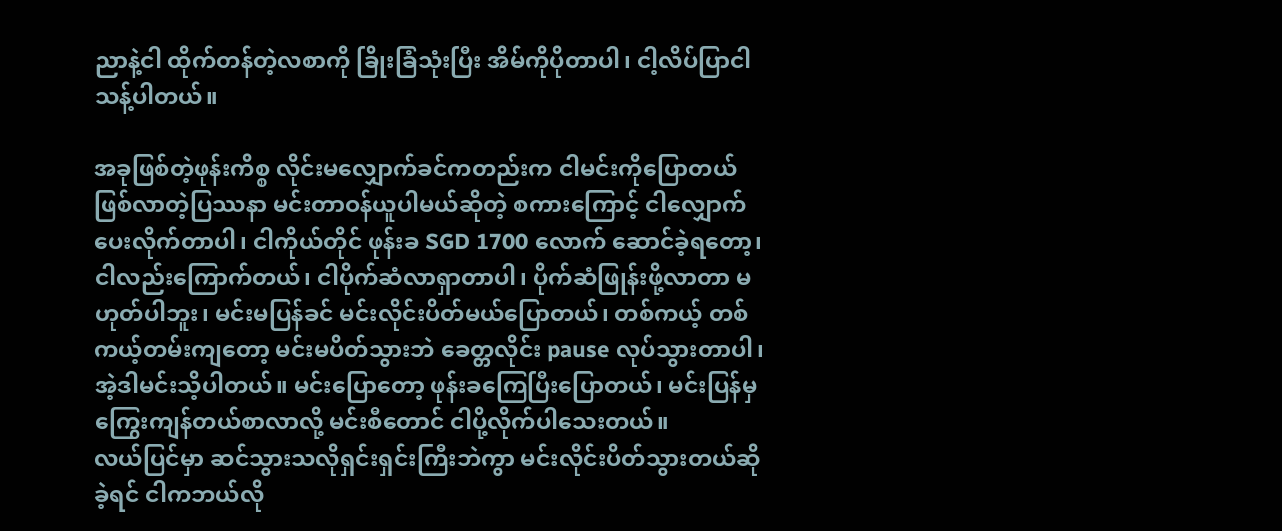ညာနဲ့ငါ ထိုက်တန်တဲ့လစာကို ခြိုးခြံသုံးပြီး အိမ်ကိုပိုတာပါ၊ ငါ့လိပ်ပြာငါသန့်ပါတယ်။

အခုဖြစ်တဲ့ဖုန်းကိစ္စ လိုင်းမလျှောက်ခင်ကတည်းက ငါမင်းကိုပြောတယ် ဖြစ်လာတဲ့ပြဿနာ မင်းတာဝန်ယူပါမယ်ဆိုတဲ့ စကားကြောင့် ငါလျှောက်ပေးလိုက်တာပါ၊ ငါကိုယ်တိုင် ဖုန်းခ SGD 1700 လောက် ဆောင်ခဲ့ရတော့၊ ငါလည်းကြောက်တယ်၊ ငါပိုက်ဆံလာရှာတာပါ၊ ပိုက်ဆံဖြုန်းဖို့လာတာ မဟုတ်ပါဘူး၊ မင်းမပြန်ခင် မင်းလိုင်းပိတ်မယ်ပြောတယ်၊ တစ်ကယ့် တစ်ကယ့်တမ်းကျတော့ မင်းမပိတ်သွားဘဲ ခေတ္တလိုင်း pause လုပ်သွားတာပါ၊ အဲ့ဒါမင်းသိ့ပါတယ်။ မင်းပြောတော့ ဖုန်းခကြေပြီးပြောတယ်၊ မင်းပြန်မှ ကြွေးကျန်တယ်စာလာလို့ မင်းစီတောင် ငါပို့လိုက်ပါသေးတယ်။
လယ်ပြင်မှာ ဆင်သွားသလိုရှင်းရှင်းကြီးဘဲကွာ မင်းလိုင်းပိတ်သွားတယ်ဆိုခဲ့ရင် ငါကဘယ်လို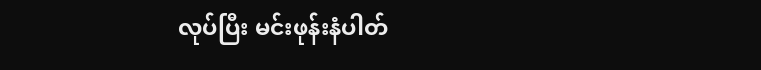လုပ်ပြီး မင်းဖုန်းနံပါတ်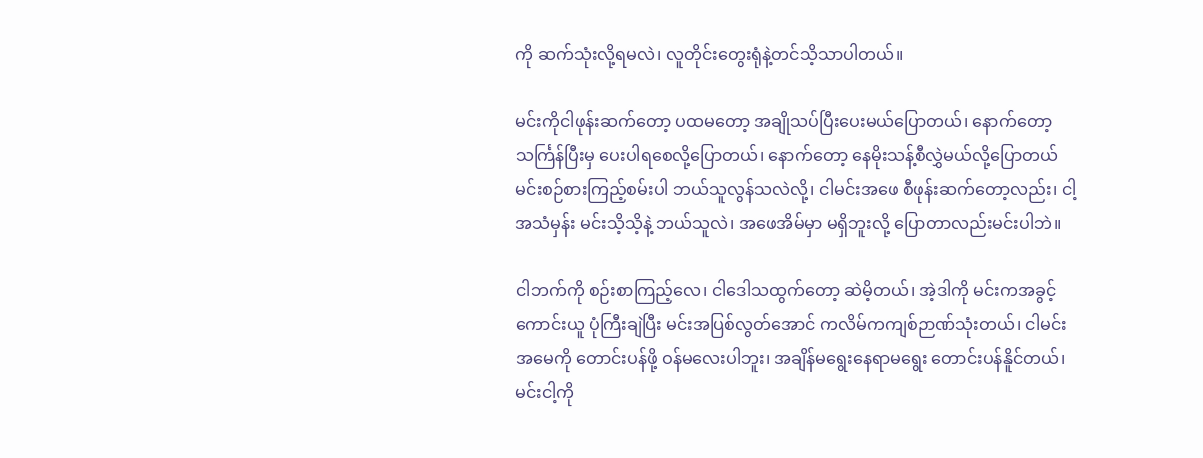ကို ဆက်သုံးလို့ရမလဲ၊ လူတိုင်းတွေးရုံနဲ့တင်သိ့သာပါတယ်။

မင်းကိုငါဖုန်းဆက်တော့ ပထမတော့ အချိုသပ်ပြီးပေးမယ်ပြောတယ်၊ နောက်တော့ သင်္ကြန်ပြီးမှ ပေးပါရစေလို့ပြောတယ်၊ နောက်တော့ နေမိုးသန့်စီလွှဲမယ်လို့ပြောတယ် မင်းစဉ်စားကြည့်စမ်းပါ ဘယ်သူလွန်သလဲလို့၊ ငါမင်းအဖေ စီဖုန်းဆက်တော့လည်း၊ ငါ့အသံမှန်း မင်းသိ့သိ့နဲ့ ဘယ်သူလဲ၊ အဖေအိမ်မှာ မရှိဘူးလို့ ပြောတာလည်းမင်းပါဘဲ။

ငါဘက်ကို စဉ်းစာကြည့်လေ၊ ငါဒေါသထွက်တော့ ဆဲမိ့တယ်၊ အဲ့ဒါကို မင်းကအခွင့်ကောင်းယူ ပုံကြီးချဲပြီး မင်းအပြစ်လွတ်အောင် ကလိမ်ကကျစ်ဉာဏ်သုံးတယ်၊ ငါမင်းအမေကို တောင်းပန်ဖို့ ဝန်မလေးပါဘူး၊ အချိန်မရွေးနေရာမရွေး တောင်းပန်နိူင်တယ်၊ မင်းငါ့ကို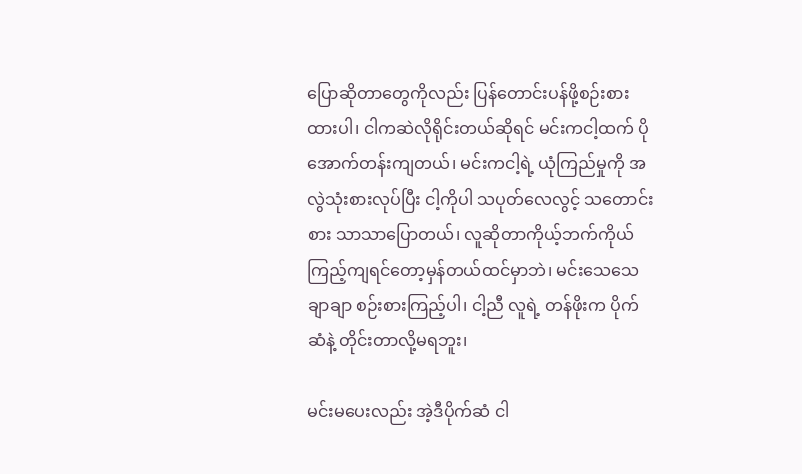ပြောဆိုတာတွေကိုလည်း ပြန်တောင်းပန်ဖို့စဉ်းစားထားပါ၊ ငါကဆဲလိုရိုင်းတယ်ဆိုရင် မင်းကငါ့ထက် ပိုအောက်တန်းကျတယ်၊ မင်းကငါ့ရဲ့ ယုံကြည်မှုကို အလွဲသုံးစားလုပ်ပြီး ငါ့ကိုပါ သပုတ်လေလွင့် သတောင်းစား သာသာပြောတယ်၊ လူဆိုတာကိုယ့်ဘက်ကိုယ် ကြည့်ကျရင်တော့မှန်တယ်ထင်မှာဘဲ၊ မင်းသေသေချာချာ စဉ်းစားကြည့်ပါ၊ ငါ့ညီ လူရဲ့ တန်ဖိုးက ပိုက်ဆံနဲ့ တိုင်းတာလို့မရဘူး၊

မင်းမပေးလည်း အဲ့ဒီပိုက်ဆံ ငါ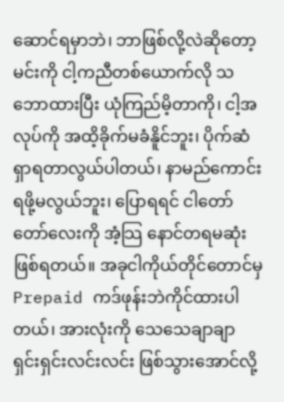ဆောင်ရမှာဘဲ၊ ဘာဖြစ်လို့လဲဆိုတော့မင်းကို ငါ့ကညီတစ်ယောက်လို သဘောထားပြီး ယုံကြည်မိ့တာကို၊ ငါ့အလုပ်ကို အထိ့ခိုက်မခံနိူင်ဘူး၊ ပိုက်ဆံရှာရတာလွယ်ပါတယ်၊ နာမည်ကောင်းရဖို့မလွယ်ဘူး၊ ပြောရရင် ငါတော်တော်လေးကို အံ့သြ နောင်တရမဆုံးဖြစ်ရတယ်။ အခုငါကိုယ်တိုင်တောင်မှ Prepaid ကဒ်ဖုန်းဘဲကိုင်ထားပါတယ်၊ အားလုံးကို သေသေချာချာ ရှင်းရှင်းလင်းလင်း ဖြစ်သွားအောင်လို့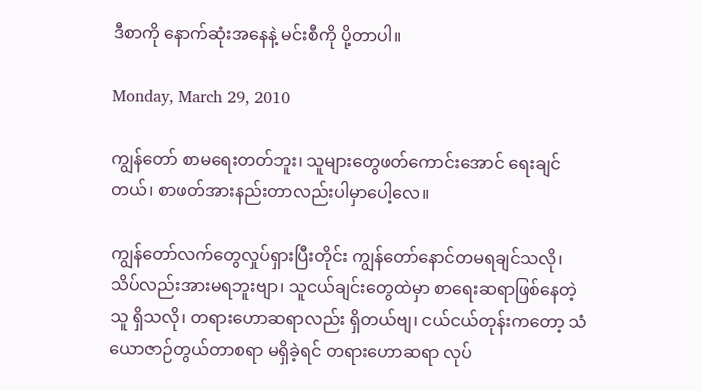ဒီစာကို နောက်ဆုံးအနေနဲ့ မင်းစီကို ပို့တာပါ။

Monday, March 29, 2010

ကျွန်တော် စာမရေးတတ်ဘူး၊ သူများတွေဖတ်ကောင်းအောင် ရေးချင်တယ်၊ စာဖတ်အားနည်းတာလည်းပါမှာပေါ့လေ။

ကျွန်တော်လက်တွေလှုပ်ရှားပြီးတိုင်း ကျွန်တော်နောင်တမရချင်သလို၊ သိပ်လည်းအားမရဘူးဗျာ၊ သူငယ်ချင်းတွေထဲမှာ စာရေးဆရာဖြစ်နေတဲ့သူ ရှိသလို၊ တရားဟောဆရာလည်း ရှိတယ်ဗျ၊ ငယ်ငယ်တုန်းကတော့ သံယောဇာဉ်တွယ်တာစရာ မရှိခဲ့ရင် တရားဟောဆရာ လုပ်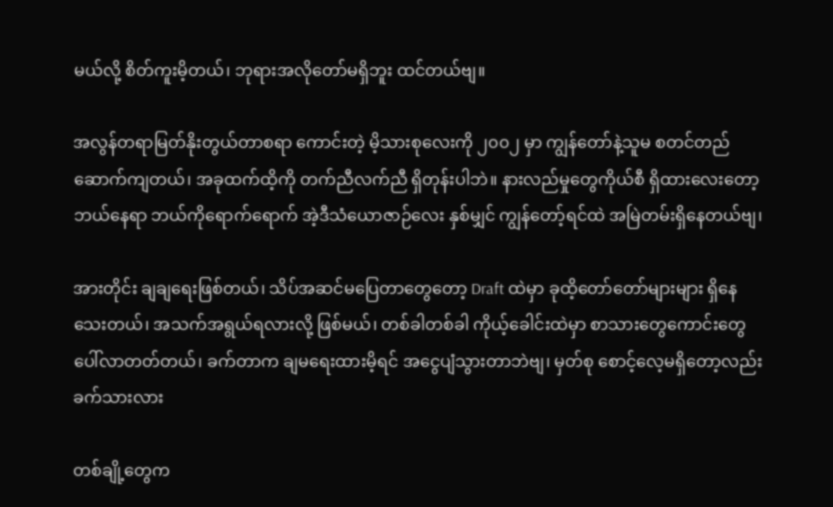မယ်လို့ စိတ်ကူးမိ့တယ်၊ ဘုရားအလိုတော်မရှိဘူး ထင်တယ်ဗျ။

အလွန်တရာမြတ်နိုးတွယ်တာစရာ ကောင်းတဲ့ မိ့သားစုလေးကို ၂၀၀၂ မှာ ကျွန်တော်နဲ့သူမ စတင်တည်ဆောက်ကျတယ်၊ အခုထက်ထိ့ကို တက်ညီလက်ညီ ရှိတုန်းပါဘဲ။ နားလည်မှုတွေကိုယ်စီ ရှိထားလေးတော့ ဘယ်နေရာ ဘယ်ကိုရောက်ရောက် အဲ့ဒီသံယောဇာဉ်လေး နှစ်မျှင် ကျွန်တော့်ရင်ထဲ အမြဲတမ်းရှိနေတယ်ဗျ၊

အားတိုင်း ချချရေးဖြစ်တယ်၊ သိပ်အဆင်မပြေတာတွေတော့ Draft ထဲမှာ ခုထိ့တော်တော်များများ ရှိနေသေးတယ်၊ အသက်အရွယ်ရလားလို့ ဖြစ်မယ်၊ တစ်ခါတစ်ခါ ကိုယ့်ခေါင်းထဲမှာ စာသားတွေကောင်းတွေ ပေါ်လာတတ်တယ်၊ ခက်တာက ချမရေးထားမိ့ရင် အငွေပျံသွားတာဘဲဗျ၊ မှတ်စု စောင့်လေ့မရှိတော့လည်း ခက်သားလား

တစ်ချို့တွေက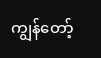ကျွန်တော့်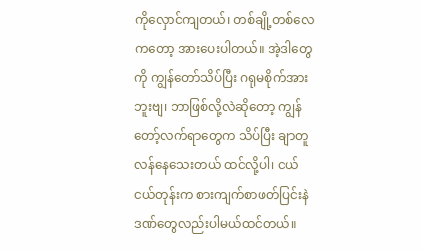ကိုလှောင်ကျတယ်၊ တစ်ချို့တစ်လေကတော့ အားပေးပါတယ်။ အဲ့ဒါတွေကို ကျွန်တော်သိပ်ပြီး ဂရုမစိုက်အားဘူးဗျ၊ ဘာဖြစ်လို့လဲဆိုတော့ ကျွန်တော့်လက်ရာတွေက သိပ်ပြီး ချာတူလန်နေသေးတယ် ထင်လို့ပါ၊ ငယ်ငယ်တုန်းက စားကျက်စာဖတ်ပြင်းနဲ ဒဏ်တွေလည်းပါမယ်ထင်တယ်။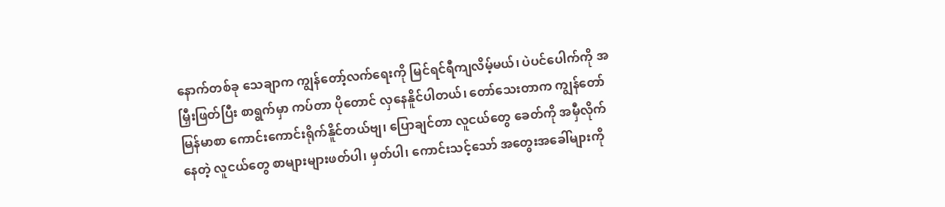နောက်တစ်ခု သေချာက ကျွန်တော့်လက်ရေးကို မြင်ရင်ရီကျလိမ့်မယ်၊ ပဲပင်ပေါက်ကို အမြှီးဖြတ်ပြီး စာရွက်မှာ ကပ်တာ ပိုတောင် လှနေနိူင်ပါတယ်၊ တော်သေးတာက ကျွန်တော် မြန်မာစာ ကောင်းကောင်းရိုက်နိူင်တယ်ဗျ၊ ပြောချင်တာ လူငယ်တွေ ခေတ်ကို အမှီလိုက်နေတဲ့ လူငယ်တွေ စာများများဖတ်ပါ၊ မှတ်ပါ၊ ကောင်းသင့်သော် အတွေးအခေါ်များကို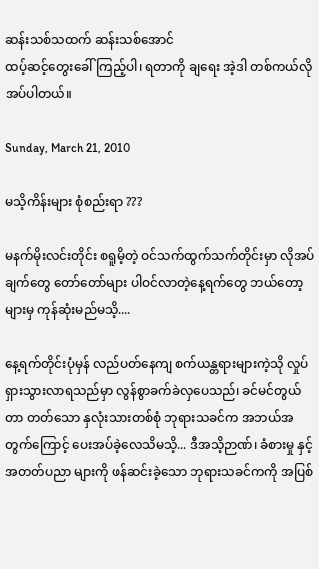ဆန်းသစ်သထက် ဆန်းသစ်အောင်
ထပ့်ဆင့်တွေးခေါ်ကြည့်ပါ၊ ရတာကို ချရေး အဲ့ဒါ တစ်ကယ်လိုအပ်ပါတယ်။

Sunday, March 21, 2010

မသိ့ကိန်းများ စုံစည်းရာ ???

မနက်မိုးလင်းတိုင်း စရူမိ့တဲ့ ဝင်သက်ထွက်သက်တိုင်းမှာ လိုအပ်ချက်တွေ တော်တော်များ ပါဝင်လာတဲ့နေ့ရက်တွေ ဘယ်တော့များမှ ကုန်ဆုံးမည်မသိ့....

နေ့ရက်တိုင်းပုံမှန် လည်ပတ်နေကျ စက်ယန္တရားများကဲ့သို လှုပ်ရှားသွားလာရသည်မှာ လွန်စွာခက်ခဲလှပေသည်၊ ခင်မင်တွယ်တာ တတ်သော နှလုံးသားတစ်စုံ ဘုရားသခင်က အဘယ်အတွက်ကြောင့် ပေးအပ်ခဲ့လေသိမသိ့... ဒီအသိ့ဉာဏ်၊ ခံစားမှု နှင့် အတတ်ပညာ များကို ဖန်ဆင်းခဲ့သော ဘုရားသခင်ကကို အပြစ်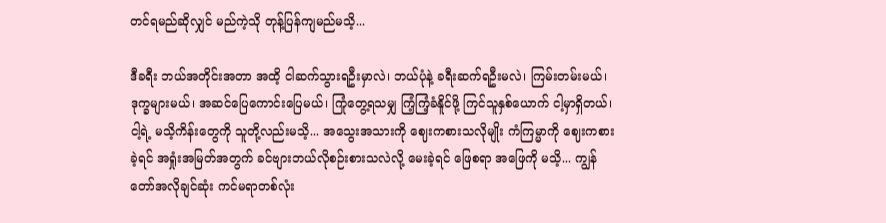တင်ရမည်ဆိုလျှင် မည်ကဲ့သို တုန့်ပြန်ကျမည်မသိ့...

ဒီခရီး ဘယ်အတိုင်းအတာ အထိ့ ငါဆက်သွားရဦးမှာလဲ၊ ဘယ်ပုံနဲ့ ခရီးဆက်ရဦးမလဲ၊ ကြမ်းတမ်းမယ်၊ ဒုက္ခများမယ်၊ အဆင်ပြေကောင်းပြေမယ်၊ ကြုံတွေ့ရသမျှ ကြံ့ကြံ့ခံနိူင်ဖို့ ကြင်သူနှစ်ယောက် ငါ့မှာရှိတယ်၊ ငါ့ရဲ့ မသိ့ကိန်းတွေကို သူတို့လည်းမသိ့... အသွေးအသားကို ဈေးကစားသလိုမျိုး ကံကြမ္မာကို ဈေးကစားခဲ့ရင် အရှုံးအမြတ်အတွက် ခင်ဗျားဘယ်လိုစဉ်းစားသလဲလို့ မေးခဲ့ရင် ဖြေစရာ အဖြေကို မသိ့... ကျွန်တော်အလိုချင်ဆုံး ကင်မရာတစ်လုံး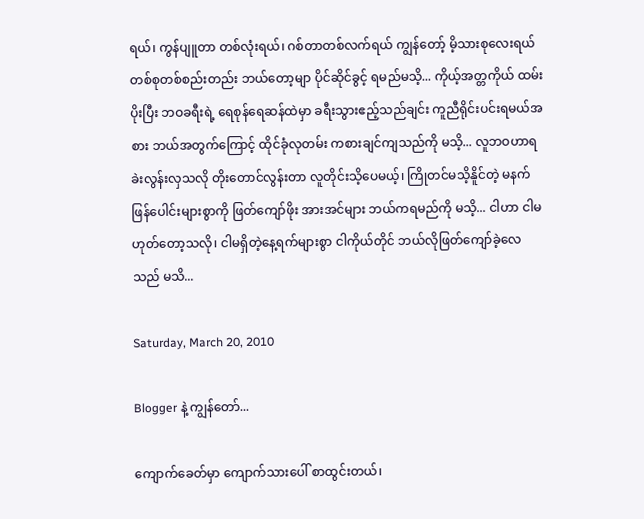ရယ်၊ ကွန်ပျူတာ တစ်လုံးရယ်၊ ဂစ်တာတစ်လက်ရယ် ကျွန်တော့် မိ့သားစုလေးရယ် တစ်စုတစ်စည်းတည်း ဘယ်တော့မျာ ပိုင်ဆိုင်ခွင့် ရမည်မသိ့... ကိုယ့်အတ္တကိုယ် ထမ်းပိုးပြီး ဘဝခရီးရဲ့ ရေစုန်ရေဆန်ထဲမှာ ခရီးသွားဧည့်သည်ချင်း ကူညီရိုင်းပင်းရမယ်အစား ဘယ်အတွက်ကြောင့် ထိုင်ခုံလုတမ်း ကစားချင်ကျသည်ကို မသိ့... လူဘဝဟာရခဲးလွန်းလှသလို တိုးတောင်လွန်းတာ လူတိုင်းသိ့ပေမယ့်၊ ကြိုတင်မသိ့နိူင်တဲ့ မနက်ဖြန်ပေါင်းများစွာကို ဖြတ်ကျော်ဖိုး အားအင်များ ဘယ်ကရမည်ကို မသိ့... ငါဟာ ငါမဟုတ်တော့သလို၊ ငါမရှိတဲ့နေ့ရက်များစွာ ငါကိုယ်တိုင် ဘယ်လိုဖြတ်ကျော်ခဲ့လေသည် မသိ...

Saturday, March 20, 2010

Blogger နဲ့ ကျွန်တော်...

ကျောက်ခေတ်မှာ ကျောက်သားပေါ် စာထွင်းတယ်၊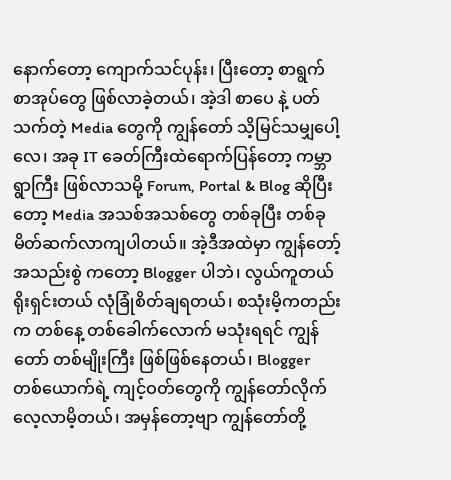နောက်တော့ ကျောက်သင်ပုန်း၊ ပြီးတော့ စာရွက် စာအုပ်တွေ ဖြစ်လာခဲ့တယ်၊ အဲ့ဒါ စာပေ နဲ့ ပတ်သက်တဲ့ Media တွေကို ကျွန်တော် သိ့မြင်သမျှပေါ့လေ၊ အခု IT ခေတ်ကြီးထဲရောက်ပြန်တော့ ကမ္ဘာရွာကြီး ဖြစ်လာသမို့ Forum, Portal & Blog ဆိုပြီးတော့ Media အသစ်အသစ်တွေ တစ်ခုပြီး တစ်ခု မိတ်ဆက်လာကျပါတယ်။ အဲ့ဒီအထဲမှာ ကျွန်တော့်အသည်းစွဲ ကတော့ Blogger ပါဘဲ၊ လွယ်ကူတယ် ရိုးရှင်းတယ် လုံခြုံစိတ်ချရတယ်၊ စသုံးမိ့ကတည်းက တစ်နေ့ တစ်ခေါက်လောက် မသုံးရရင် ကျွန်တော် တစ်မျိုးကြီး ဖြစ်ဖြစ်နေတယ်၊ Blogger တစ်ယောက်ရဲ့ ကျင့်ဝတ်တွေကို ကျွန်တော်လိုက်လေ့လာမိ့တယ်၊ အမှန်တော့ဗျာ ကျွန်တော်တို့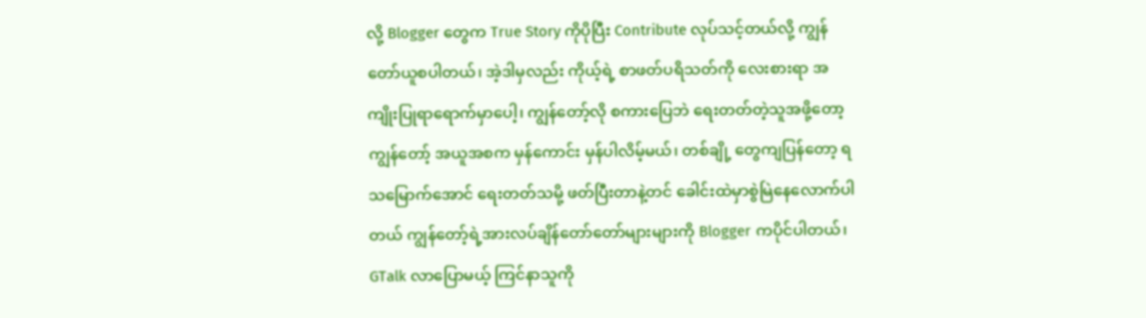လို့ Blogger တွေက True Story ကိုပိုပြီး Contribute လုပ်သင့်တယ်လို့ ကျွန်တော်ယူစပါတယ်၊ အဲ့ဒါမှလည်း ကိုယ့်ရဲ့ စာဖတ်ပရိသတ်ကို လေးစားရာ အကျိုးပြုရာရောက်မှာပေါ့၊ ကျွန်တော့်လို စကားပြေဘဲ ရေးတတ်တဲ့သူအဖို့တော့ ကျွန်တော့် အယူအစက မှန်ကောင်း မှန်ပါလိမ့်မယ်၊ တစ်ချို့ တွေကျပြန်တော့ ရသမြောက်အောင် ရေးတတ်သမို့ ဖတ်ပြီးတာနဲ့တင် ခေါင်းထဲမှာစွဲမြဲနေလောက်ပါတယ် ကျွန်တော့်ရဲ့အားလပ်ချိန်တော်တော်များများကို Blogger ကပိုင်ပါတယ်၊ GTalk လာပြောမယ့် ကြင်နာသူကို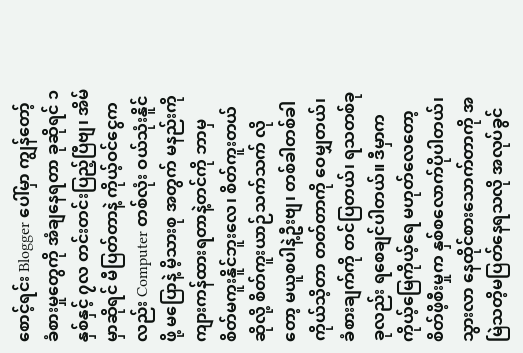စောင့်ရင်း Blogger ပေါ်မှာ ကျွန်တော့် ခံစားမှုတွေကို အံချနေရတာ ခုဆိုရင် ၁နှစ်နှင့် ၇လ တင်းတင်းပြည့်ပြီဗျ၊ အိမ်မှာဆိုရင် မီပြတ်တာနဲ့ ကိုယ့်ဝင်ငွေကလည်း Computer တစ်လုံး ဝယ်သုံးနိူင်ဖို့ မပြောနဲ့ မိ့သားစု အတွက် မနည်းကို ကျားကန်ထားရတာနဲ့တင်ကို ဘာမှ စိတ်မကူးနိူင်ဘူးလေ၊ စိတ်ကူးတယ်ဆိုလို့ စိတ်ကူးယာဉ်သက်သက် လိုတော့ မယူစပါနဲ့ဦးဗျ၊ တစ်ခါတစ်ခါ ကိုယ်သိ့တာ တတ်တာကို ဝေမျှတယ်၊ ခံစားချက်ကို တင်ပြတယ်၊ ရသတစ်ခုခုလည်း ရစေချင်ပါတယ်။ ဒီမှာက ကိုယ့်မြေကိုယ့်ရေ မဟုတ်လေတော့ စိတ်ဖိ့စီးမှုက နှစ်စလောက်ပိုပါတယ်၊ သွားလာ နေထိုင်စားသောက်တာကို အမြဲသတိ့မပြတ်နေရသလို အလုပ်ခွင်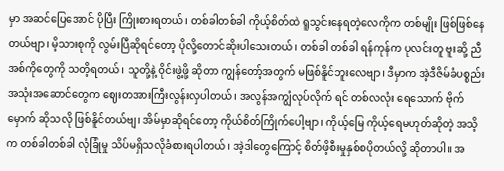မှာ အဆင်ပြေအောင် ပိုပြီး ကြိုးစားရတယ်၊ တစ်ခါတစ်ခါ ကိုယ့်စိတ်ထဲ ရူသွင်းနေရတဲ့လေကိုက တစ်မျိုး ဖြစ်ဖြစ်နေတယ်ဗျာ၊ မိ့သားစုကို လွမ်းပြီဆိုရင်တော့ ပိုလို့တောင်ဆိုးပါသေးတယ်၊ တစ်ခါ တစ်ခါ ရန်ကုန်က ပုလင်းတူ ဗူးဆို့ ညီအစ်ကိုတွေကို သတိ့ရတယ်၊ သူတို့နဲ့ ဝိုင်းဖွဲ့ဖို့ ဆိုတာ ကျွန်တော့်အတွက် မဖြစ်နိူင်ဘူးလေဗျာ၊ ဒီမှာက အဲ့ဒီဇိမ်ခံပစ္စည်း အသုံးအဆောင်တွေက ဈေးတအားကြီးလွန်းလှပါတယ်၊ အလွန်အကျွံလုပ်လိုက် ရင် တစ်လလုံး ရေသောက် ဗိုက်မှောက် ဆိုသလို ဖြစ်နိူင်တယ်ဗျ၊ အိမ်မှာဆိုရင်တော့ ကိုယ်စိတ်ကြိုက်ပေါ့ဗျာ၊ ကိုယ့်မြေ ကိုယ့်ရေမဟုတ်ဆိုတဲ့ အသိ့က တစ်ခါတစ်ခါ လုံခြုံမှု သိပ်မရှိသလိုခံစားရပါတယ်၊ အဲ့ဒါတွေကြောင့် စိတ်ဖိ့စီးမှုနှစ်စပိုတယ်လို့ ဆိုတာပါ။ အ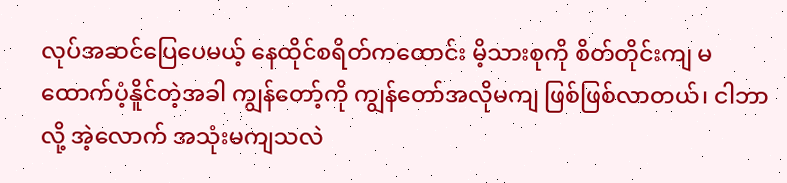လုပ်အဆင်ပြေပေမယ့် နေထိုင်စရိတ်ကထောင်း မိ့သားစုကို စိတ်တိုင်းကျ မထောက်ပံ့နိူင်တဲ့အခါ ကျွန်တော့်ကို ကျွန်တော်အလိုမကျ ဖြစ်ဖြစ်လာတယ်၊ ငါဘာလို့ အဲ့လောက် အသုံးမကျသလဲ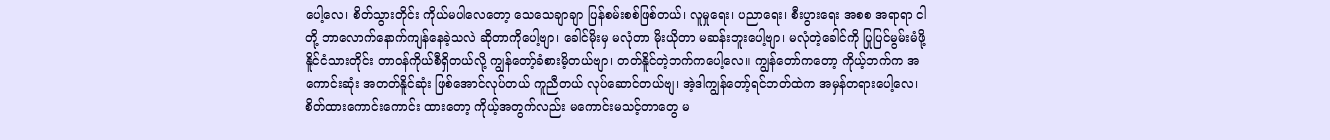ပေါ့လေ၊ စိတ်သွားတိုင်း ကိုယ်မပါလေတော့ သေသေချာချာ ပြန်စမ်းစစ်ဖြစ်တယ်၊ လူမှုရေး၊ ပညာရေး၊ စီးပွားရေး အစစ အရာရာ ငါတို့ ဘာလောက်နောက်ကျန်နေခဲ့သလဲ ဆိုတာကိုပေါ့ဗျာ၊ ခေါင်မိုးမှ မလုံတာ မိုးယိုတာ မဆန်းဘူးပေါ့ဗျာ၊ မလုံတဲ့ခေါင်ကို ပြုပြင်မွမ်းမံဖို့ နိူင်ငံသားတိုင်း တာဝန်ကိုယ်စီရှိတယ်လို့ ကျွန်တော့်ခံစားမိ့တယ်ဗျာ၊ တတ်နိူင်တဲ့ဘက်ကပေါ့လေ။ ကျွန်တော်ကတော့ ကိုယ့်ဘက်က အကောင်းဆုံး အတတ်နိူင်ဆုံး ဖြစ်အောင်လုပ်တယ် ကူညီတယ် လုပ်ဆောင်တယ်ဗျ၊ အဲ့ဒါကျွန်တော့်ရင်ဘတ်ထဲက အမှန်တရားပေါ့လေ၊ စိတ်ထားကောင်းကောင်း ထားတော့ ကိုယ့်အတွက်လည်း မကောင်းမသင့်တာတွေ မ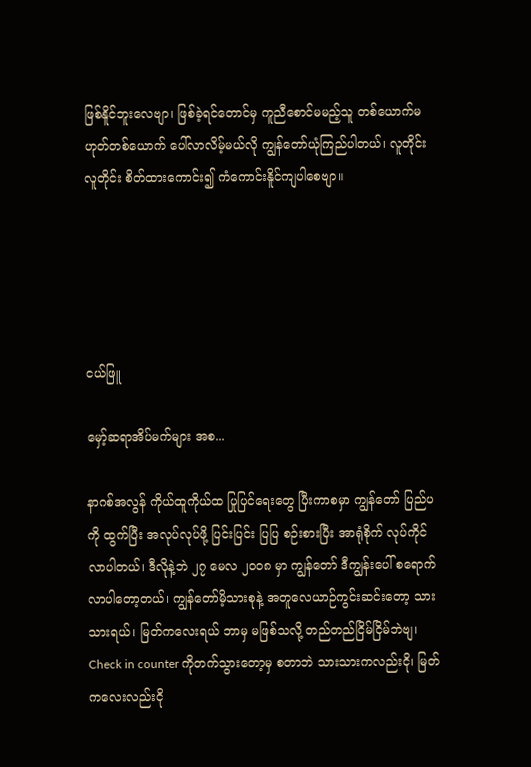ဖြစ်နိူင်ဘူးလေဗျာ၊ ဖြစ်ခဲ့ရင်တောင်မှ ကူညီစောင်မမည့်သူ တစ်ယောက်မဟုတ်တစ်ယောက် ပေါ်လာလိမ့်မယ်လို ကျွန်တော်ယုံကြည်ပါတယ်၊ လူတိုင်း လူတိုင်း စိတ်ထားကောင်း၍ ကံကောင်းနိူင်ကျပါစေဗျာ။





ငယ်ဖြူ

မှော့်ဆရာအိပ်မက်များ အစ...

နာဂစ်အလွန် ကိုယ်ထူကိုယ်ထ ပြုပြင်ရေးတွေ ပြီးကာစမှာ ကျွန်တော် ပြည်ပကို ထွက်ပြီး အလုပ်လုပ်ဖို့ ပြင်းပြင်း ပြပြ စဉ်းစားပြီး အာရုံစိုက် လုပ်ကိုင်လာပါတယ်၊ ဒီလိုနဲ့ဘဲ ၂၇ မေလ ၂၀၀၈ မှာ ကျွန်တော် ဒီကျွန်းပေါ် စရောက်လာပါတော့တယ်၊ ကျွန်တော်မိ့သားစုနဲ့ အတူလေယာဉ်ကွင်းဆင်းတော့ သားသားရယ်၊ မြတ်ကလေးရယ် ဘာမှ မဖြစ်သလို့ တည်တည်ငြိမ်ငြိမ်ဘဲဗျ၊ Check in counter ကိုတက်သွားတော့မှ စတာဘဲ သားသားကလည်းငို၊ မြတ်ကလေးလည်းငို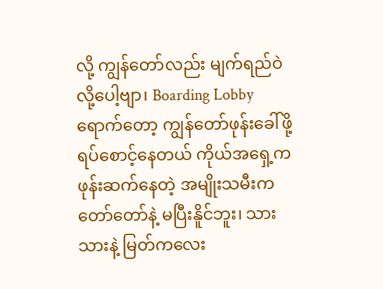လို့ ကျွန်တော်လည်း မျက်ရည်ဝဲလို့ပေါ့ဗျာ၊ Boarding Lobby ရောက်တော့ ကျွန်တော်ဖုန်းခေါ်ဖို့ ရပ်စောင့်နေတယ် ကိုယ်အရှေ့က ဖုန်းဆက်နေတဲ့ အမျိုးသမီးက တော်တော်နဲ့ မပြီးနိူင်ဘူး၊ သားသားနဲ့ မြတ်ကလေး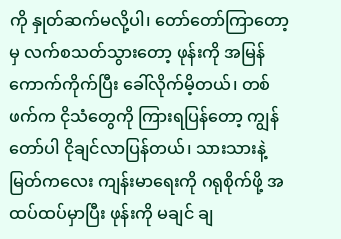ကို နှုတ်ဆက်မလို့ပါ၊ တော်တော်ကြာတော့မှ လက်စသတ်သွားတော့ ဖုန်းကို အမြန်ကောက်ကိုက်ပြီး ခေါ်လိုက်မိ့တယ်၊ တစ်ဖက်က ငိုသံတွေကို ကြားရပြန်တော့ ကျွန်တော်ပါ ငိုချင်လာပြန်တယ်၊ သားသားနဲ့ မြတ်ကလေး ကျန်းမာရေးကို ဂရုစိုက်ဖို့ အထပ်ထပ်မှာပြီး ဖုန်းကို မချင် ချ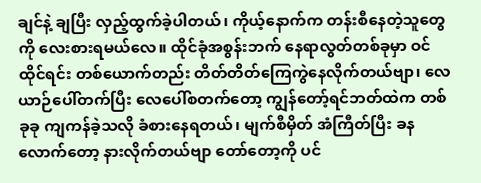ချင်နဲ့ ချပြီး လှည့်ထွက်ခဲ့ပါတယ်၊ ကိုယ့်နောက်က တန်းစီနေတဲ့သူတွေကို လေးစားရမယ်လေ။ ထိုင်ခုံအစွန်းဘက် နေရာလွတ်တစ်ခုမှာ ဝင်ထိုင်ရင်း တစ်ယောက်တည်း တိတ်တိတ်ကြေကွဲနေလိုက်တယ်ဗျာ၊ လေယာဉ်ပေါ်တက်ပြီး လေပေါ်စတက်တော့ ကျွန်တော့်ရင်ဘတ်ထဲက တစ်ခုခု ကျကန်ခဲ့သလို ခံစားနေရတယ်၊ မျက်စီမှိတ် အံကြီတ်ပြီး ခနလောက်တော့ နားလိုက်တယ်ဗျာ တော်တော့ကို ပင်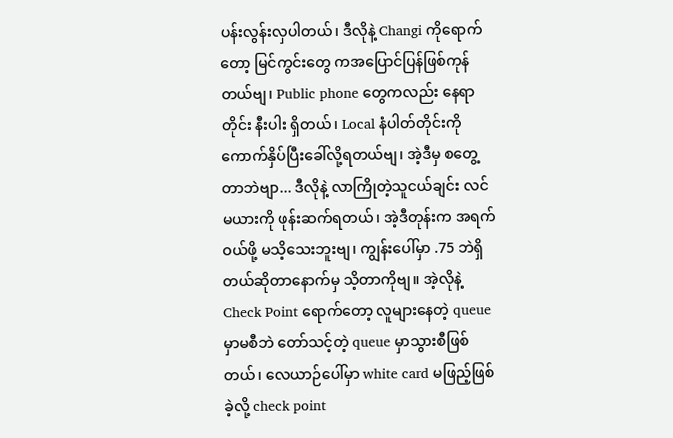ပန်းလွန်းလှပါတယ်၊ ဒီလိုနဲ့ Changi ကိုရောက်တော့ မြင်ကွင်းတွေ ကအပြောင်ပြန်ဖြစ်ကုန်တယ်ဗျ၊ Public phone တွေကလည်း နေရာတိုင်း နီးပါး ရှိတယ်၊ Local နံပါတ်တိုင်းကို ကောက်နှိပ်ပြီးခေါ်လို့ရတယ်ဗျ၊ အဲ့ဒီမှ စတွေ့ တာဘဲဗျာ... ဒီလိုနဲ့ လာကြိုတဲ့သူငယ်ချင်း လင်မယားကို ဖုန်းဆက်ရတယ်၊ အဲ့ဒီတုန်းက အရက်ဝယ်ဖို့ မသိ့သေးဘူးဗျ၊ ကျွန်းပေါ်မှာ .75 ဘဲရှိတယ်ဆိုတာနောက်မှ သိ့တာကိုဗျ။ အဲ့လိုနဲ့ Check Point ရောက်တော့ လူများနေတဲ့ queue  မှာမစီဘဲ တော်သင့်တဲ့ queue မှာသွားစီဖြစ်တယ်၊ လေယာဉ်ပေါ်မှာ white card မဖြည့်ဖြစ်ခဲ့လို့ check point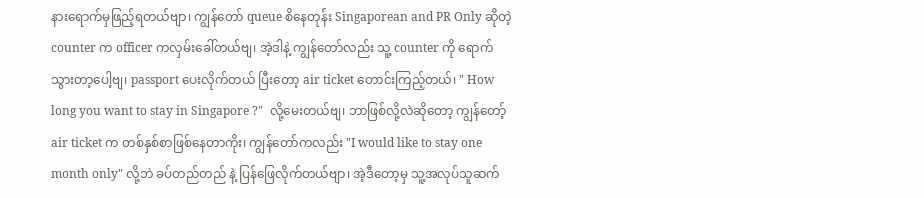နားရောက်မှဖြည့်ရတယ်ဗျာ၊ ကျွန်တော် queue စိနေတုန်း Singaporean and PR Only ဆိုတဲ့ counter က officer ကလှမ်းခေါ်တယ်ဗျ၊ အဲ့ဒါနဲ့ ကျွန်တော်လည်း သူ့ counter ကို ရောက်သွားတာ့ပေါ့ဗျ၊ passport ပေးလိုက်တယ် ပြီးတော့ air ticket တောင်းကြည့်တယ်၊ " How long you want to stay in Singapore ?"  လို့မေးတယ်ဗျ၊ ဘာဖြစ်လို့လဲဆိုတော့ ကျွန်တော့် air ticket က တစ်နှစ်စာဖြစ်နေတာကိုး၊ ကျွန်တော်ကလည်း "I would like to stay one month only" လို့ဘဲ ခပ်တည်တည် နဲ့ ပြန်ဖြေလိုက်တယ်ဗျာ၊ အဲ့ဒီတော့မှ သူ့အလုပ်သူဆက်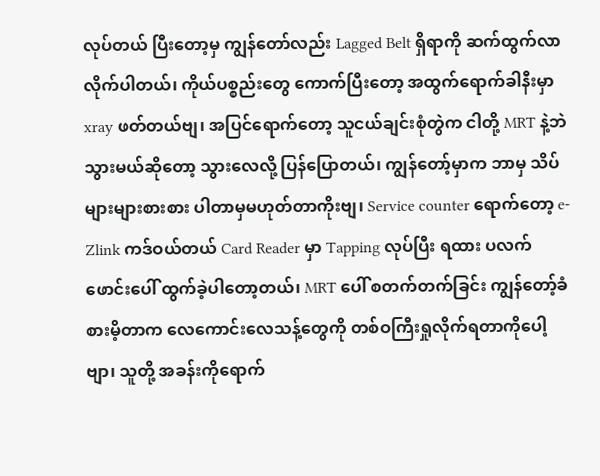လုပ်တယ် ပြီးတော့မှ ကျွန်တော်လည်း Lagged Belt ရှိရာကို ဆက်ထွက်လာလိုက်ပါတယ်၊ ကိုယ်ပစ္စည်းတွေ ကောက်ပြီးတော့ အထွက်ရောက်ခါနီးမှာ xray ဖတ်တယ်ဗျ၊ အပြင်ရောက်တော့ သူငယ်ချင်းစုံတွဲက ငါတို့ MRT နဲ့ဘဲသွားမယ်ဆိုတော့ သွားလေလို့ ပြန်ပြောတယ်၊ ကျွန်တော့်မှာက ဘာမှ သိပ်များများစားစား ပါတာမှမဟုတ်တာကိုးဗျ၊ Service counter ရောက်တော့ e-Zlink ကဒ်ဝယ်တယ် Card Reader မှာ Tapping လုပ်ပြီး ရထား ပလက်ဖောင်းပေါ် ထွက်ခဲ့ပါတော့တယ်၊ MRT ပေါ် စတက်တက်ခြင်း ကျွန်တော့်ခံစားမိ့တာက လေကောင်းလေသန့်တွေကို တစ်ဝကြီးရှုလိုက်ရတာကိုပေါ့ဗျာ၊ သူတို့ အခန်းကိုရောက်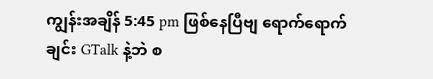ကျွန်းအချိန် 5:45 pm ဖြစ်နေပြီဗျ ရောက်ရောက်ချင်း GTalk နဲ့ဘဲ စ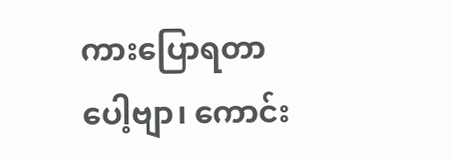ကားပြောရတာပေါ့ဗျာ၊ ကောင်း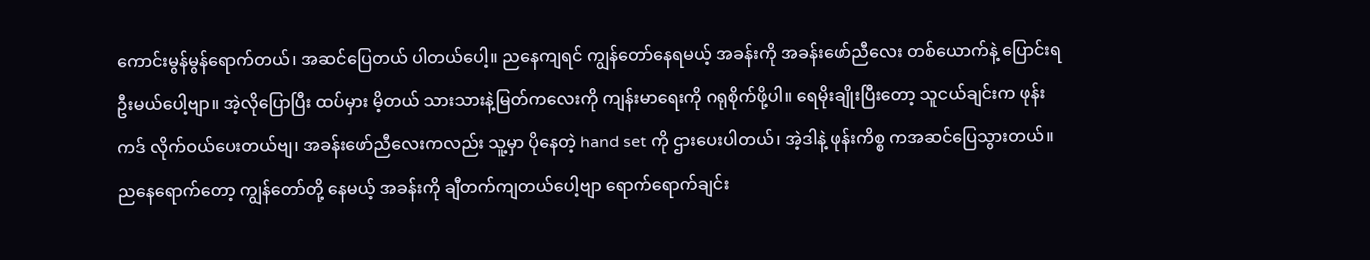ကောင်းမွန်မွန်ရောက်တယ်၊ အဆင်ပြေတယ် ပါတယ်ပေါ့။ ညနေကျရင် ကျွန်တော်နေရမယ့် အခန်းကို အခန်းဖော်ညီလေး တစ်ယောက်နဲ့ ပြောင်းရဦးမယ်ပေါ့ဗျာ။ အဲ့လိုပြောပြီး ထပ်မှား မိ့တယ် သားသားနဲ့မြတ်ကလေးကို ကျန်းမာရေးကို ဂရုစိုက်ဖို့ပါ။ ရေမိုးချိုးပြီးတော့ သူငယ်ချင်းက ဖုန်းကဒ် လိုက်ဝယ်ပေးတယ်ဗျ၊ အခန်းဖော်ညီလေးကလည်း သူ့မှာ ပိုနေတဲ့ hand set ကို ဌားပေးပါတယ်၊ အဲ့ဒါနဲ့ ဖုန်းကိစ္စ ကအဆင်ပြေသွားတယ်။ ညနေရောက်တော့ ကျွန်တော်တို့ နေမယ့် အခန်းကို ချီတက်ကျတယ်ပေါ့ဗျာ ရောက်ရောက်ချင်း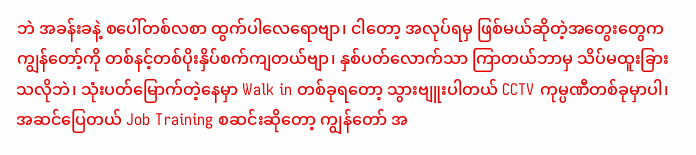ဘဲ အခန်းခနဲ့ စပေါ်တစ်လစာ ထွက်ပါလေရောဗျာ၊ ငါတော့ အလုပ်ရမှ ဖြစ်မယ်ဆိုတဲ့အတွေးတွေက ကျွန်တော့်ကို တစ်နင့်တစ်ပိုးနှိပ်စက်ကျတယ်ဗျာ၊ နှစ်ပတ်လောက်သာ ကြာတယ်ဘာမှ သိပ်မထူးခြားသလိုဘဲ၊ သုံးပတ်မြောက်တဲ့နေမှာ Walk in တစ်ခုရတော့ သွားဗျူးပါတယ် CCTV ကုမ္ပဏီတစ်ခုမှာပါ၊ အဆင်ပြေတယ် Job Training စဆင်းဆိုတော့ ကျွန်တော် အ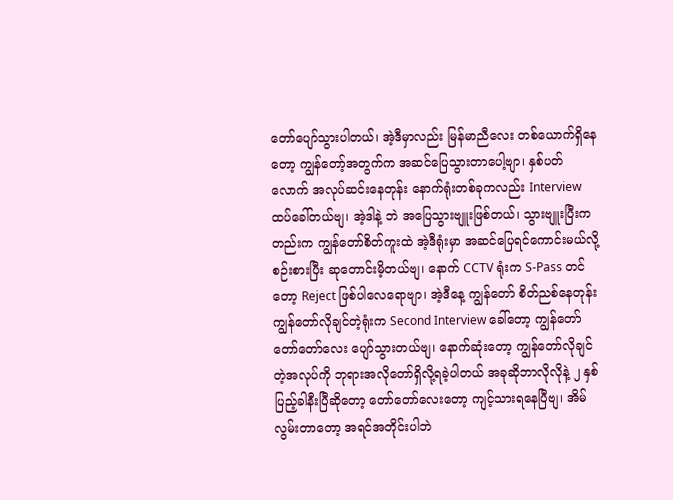တော်ပျော်သွားပါတယ်၊ အဲ့ဒီမှာလည်း မြန်မာညီလေး တစ်ယောက်ရှိနေတော့ ကျွန်တော့်အတွက်က အဆင်ပြေသွားတာပေါ့ဗျာ၊ နှစ်ပတ်လောက် အလုပ်ဆင်းနေတုန်း နောက်ရုံးတစ်ခုကလည်း Interview ထပ်ခေါ်တယ်ဗျ၊ အဲ့ဒါနဲ့ ဘဲ အပြေသွားဗျူးဖြစ်တယ်၊ သွားဗျူးပြီးကတည်းက ကျွန်တော်စိတ်ကူးထဲ အဲ့ဒီရုံးမှာ အဆင်ပြေရင်ကောင်းမယ်လို့ စဉ်းစားပြီး ဆုတောင်းမိ့တယ်ဗျ၊ နောက် CCTV ရုံးက S-Pass တင်တော့ Reject ဖြစ်ပါလေရောဗျာ၊ အဲ့ဒီနေ့ ကျွန်တော် စိတ်ညစ်နေတုန်း ကျွန်တော်လိုချင်တဲ့ရုံးက Second Interview ခေါ်တော့ ကျွန်တော် တော်တော်လေး ပျော်သွားတယ်ဗျ၊ နောက်ဆုံးတော့ ကျွန်တော်လိုချင်တဲ့အလုပ်ကို ဘုရားအလိုတော်ရှိလို့ရခဲ့ပါတယ် အခုဆိုဘာလိုလိုနဲ့ ၂ နှစ်ပြည့်ခါနီးပြီဆိုတော့ တော်တော်လေးတော့ ကျင့်သားရနေပြီဗျ၊ အိမ်လွမ်းတာတော့ အရင်အတိုင်းပါဘဲ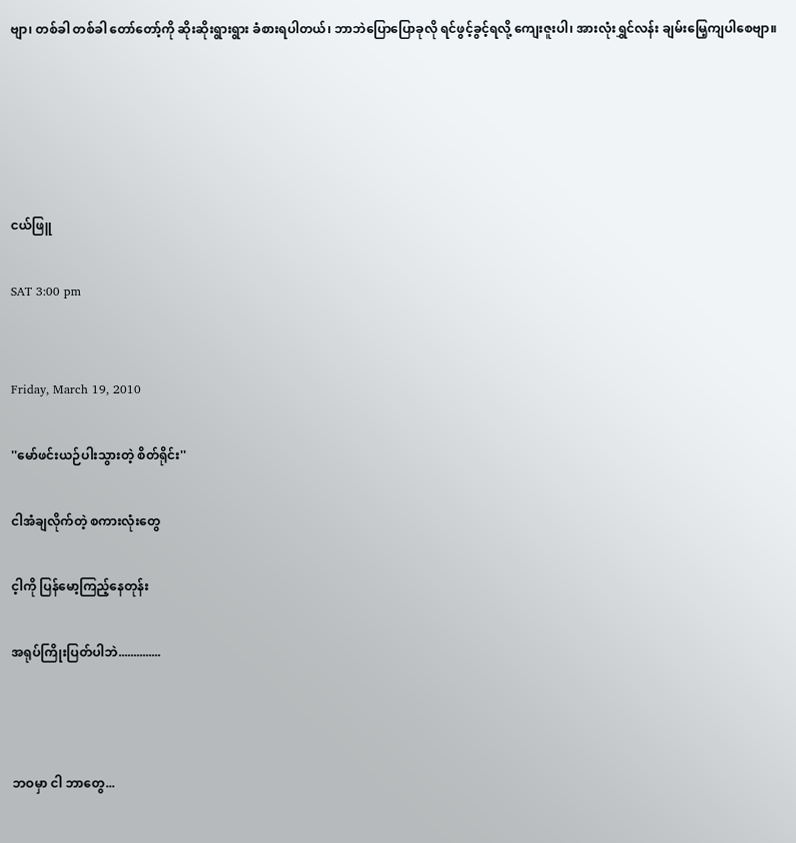ဗျာ၊ တစ်ခါ တစ်ခါ တော်တော့်ကို ဆိုးဆိုးရွားရွား ခံစားရပါတယ်၊ ဘာဘဲပြောပြောခုလို ရင်ဖွင့်ခွင့်ရလို့ ကျေးဇူးပါ၊ အားလုံးရွှင်လန်း ချမ်းမြေ့ကျပါစေဗျာ။





ငယ်ဖြူ

SAT 3:00 pm


Friday, March 19, 2010

''မော်ဖင်းယဉ်ပါးသွားတဲ့ စိတ်ရိုင်း''

ငါအံချလိုက်တဲ့ စကားလုံးတွေ

င့ါကို ပြန်မော့ကြည့်နေတုန်း

အရုပ်ကြိုးပြတ်ပါဘဲ..............



ဘဝမှာ ငါ ဘာတွေ...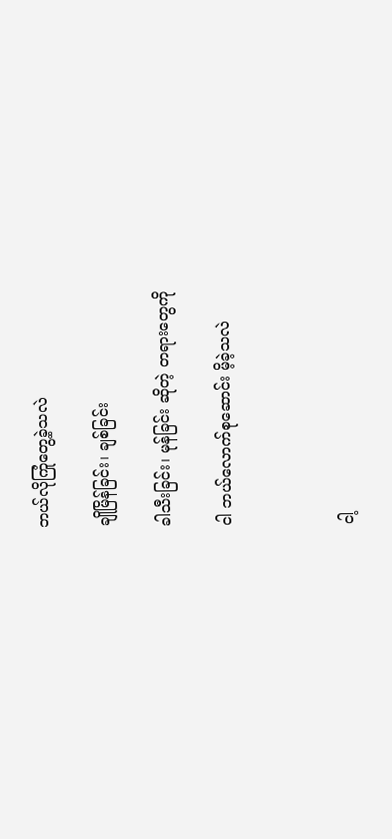ဘယ်လိုကြုံတွေ့ခဲ့သလဲ

ချိုမြိန်ခြင်း၊ ချစ်ခြင်း

ခါသီးခြင်း၊ မုန်ခြင်း ဆိုတဲ့ တရားတွေကို

ငါ ဘယ်လောက်စုဆောင်း မိ့ခဲ့သလဲ



ငါ့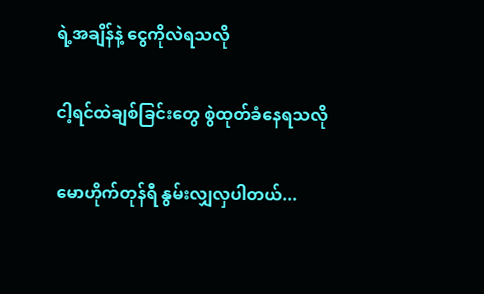ရဲ့အချိန်နဲ့ ငွေကိုလဲရသလို

ငါ့ရင်ထဲချစ်ခြင်းတွေ စွဲထုတ်ခံနေရသလို

မောဟိုက်တုန်ရီ နွမ်းလျှလှပါတယ်...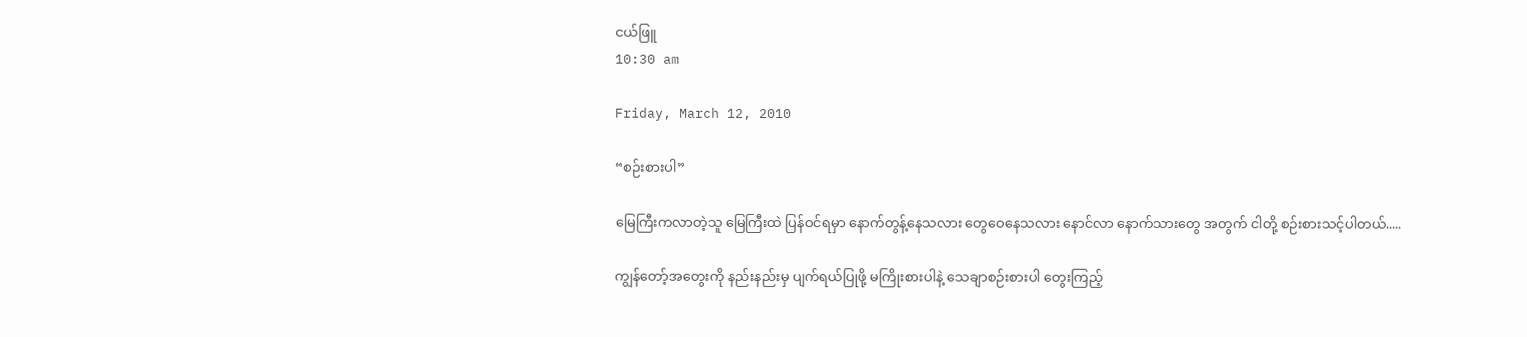ငယ်ဖြူ
10:30 am

Friday, March 12, 2010

“စဉ်းစားပါ”

မြေကြီးကလာတဲ့သူ မြေကြီးထဲ ပြန်ဝင်ရမှာ နောက်တွန့်နေသလား တွေဝေနေသလား နောင်လာ နောက်သားတွေ အတွက် ငါတို့ စဉ်းစားသင့်ပါတယ်.....

ကျွန်တော့်အတွေးကို နည်းနည်းမှ ပျက်ရယ်ပြုဖို့ မကြိုးစားပါနဲ့ သေချာစဉ်းစားပါ တွေးကြည့်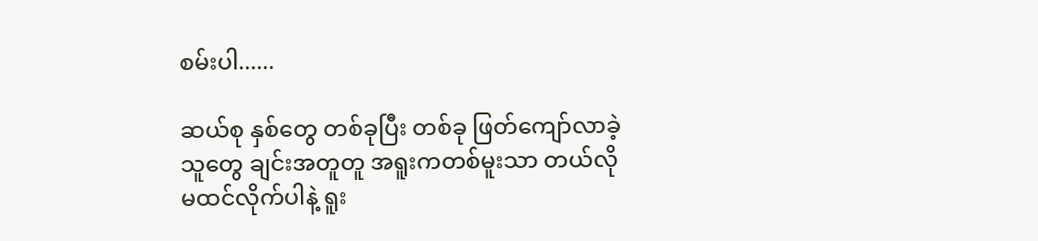စမ်းပါ......

ဆယ်စု နှစ်တွေ တစ်ခုပြီး တစ်ခု ဖြတ်ကျော်လာခဲ့သူတွေ ချင်းအတူတူ အရူးကတစ်မူးသာ တယ်လို မထင်လိုက်ပါနဲ့ ရူး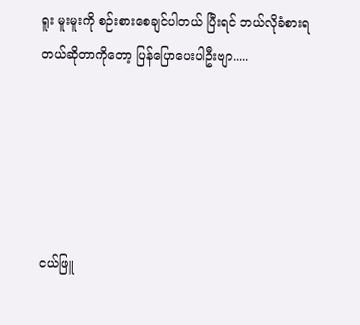ရူး မူးမူးကို စဉ်းစားစေချင်ပါတယ် ပြီးရင် ဘယ်လိုခံစားရတယ်ဆိုတာကိုတော့ ပြန်ပြောပေးပါဦးဗျာ.....





ငယ်ဖြူ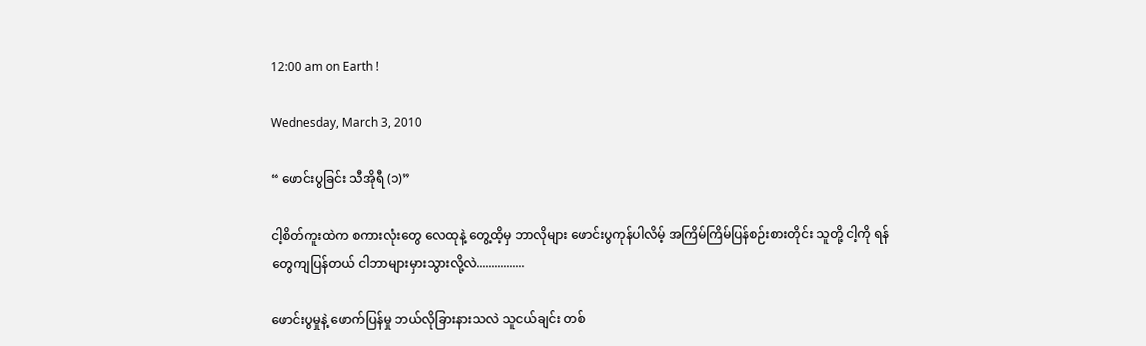12:00 am on Earth !

Wednesday, March 3, 2010

“ ဖောင်းပွခြင်း သီအိုရီ (၁)”

ငါ့စိတ်ကူးထဲက စကားလုံးတွေ လေထုနဲ့ တွေ့ထိ့မှ ဘာလိုများ ဖောင်းပွကုန်ပါလိမ့် အကြိမ်ကြိမ်ပြန်စဉ်းစားတိုင်း သူတို့ ငါ့ကို ရန်တွေကျပြန်တယ် ငါဘာများမှားသွားလို့လဲ................

ဖောင်းပွမှုနဲ့ ဖောက်ပြန်မှု ဘယ်လိုခြားနားသလဲ သူငယ်ချင်း တစ်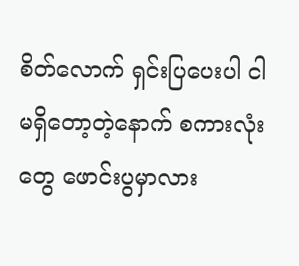စိတ်လောက် ရှင်းပြပေးပါ ငါမရှိတော့တဲ့နောက် စကားလုံးတွေ ဖောင်းပွမှာလား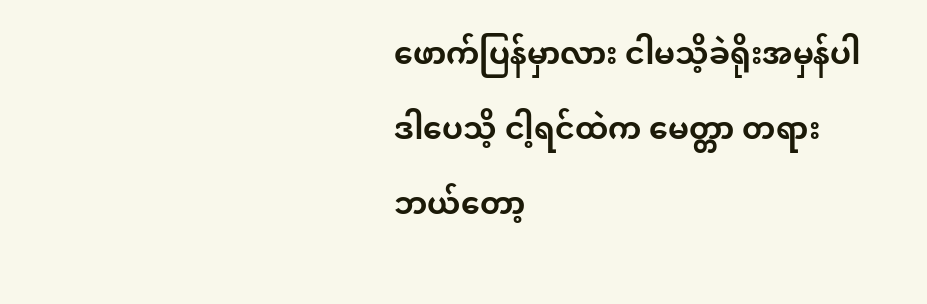ဖောက်ပြန်မှာလား ငါမသိ့ခဲရိုးအမှန်ပါ ဒါပေသိ့ ငါ့ရင်ထဲက မေတ္တာ တရား ဘယ်တော့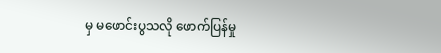မှ မဖောင်းပွသလို ဖောက်ပြန်မှု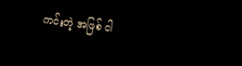ကင်းတဲ့ အဖြစ် ငါ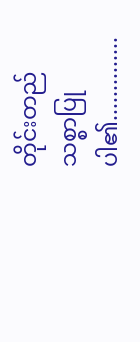တိုင်းတည် သစ္စာပြုပါ၏..............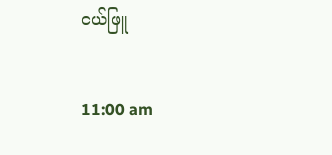ငယ်ဖြူ

11:00 am